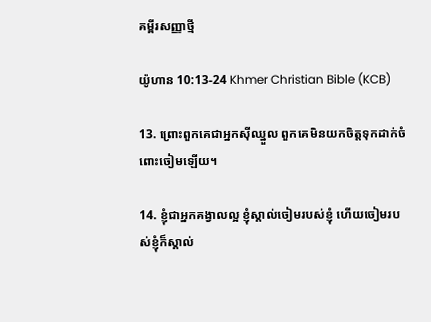គម្ពីរសញ្ញាថ្មី

យ៉ូហាន 10:13-24 Khmer Christian Bible (KCB)

13. ព្រោះពួកគេជាអ្នកស៊ីឈ្នួល ពួកគេមិនយកចិត្តទុកដាក់ចំពោះចៀមឡើយ។

14. ខ្ញុំជាអ្នកគង្វាលល្អ ខ្ញុំស្គាល់ចៀមរបស់ខ្ញុំ ហើយចៀមរបស់ខ្ញុំក៏ស្គាល់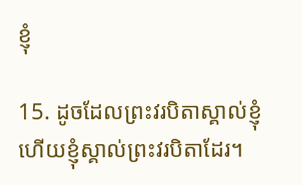ខ្ញុំ

15. ដូចដែលព្រះវរបិតាស្គាល់ខ្ញុំ ហើយខ្ញុំស្គាល់ព្រះវរបិតាដែរ។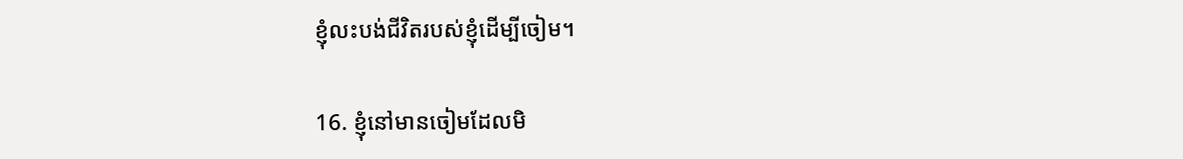ខ្ញុំលះបង់ជីវិតរបស់ខ្ញុំដើម្បីចៀម។

16. ខ្ញុំនៅមានចៀមដែលមិ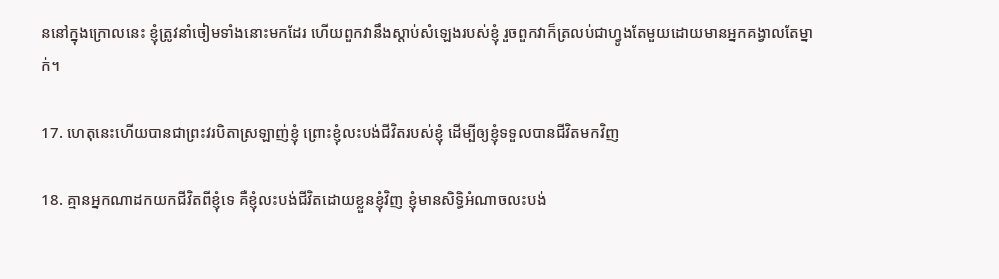ននៅក្នុងក្រោលនេះ ខ្ញុំត្រូវនាំចៀមទាំងនោះមកដែរ ហើយពួកវានឹងស្តាប់សំឡេងរបស់ខ្ញុំ រួចពួកវាក៏ត្រលប់ជាហ្វូងតែមួយដោយមានអ្នកគង្វាលតែម្នាក់។

17. ហេតុនេះហើយបានជាព្រះវរបិតាស្រឡាញ់ខ្ញុំ ព្រោះខ្ញុំលះបង់ជីវិតរបស់ខ្ញុំ ដើម្បីឲ្យខ្ញុំទទួលបានជីវិតមកវិញ

18. គ្មានអ្នកណាដកយកជីវិតពីខ្ញុំទេ គឺខ្ញុំលះបង់ជីវិតដោយខ្លួនខ្ញុំវិញ ខ្ញុំមានសិទ្ធិអំណាចលះបង់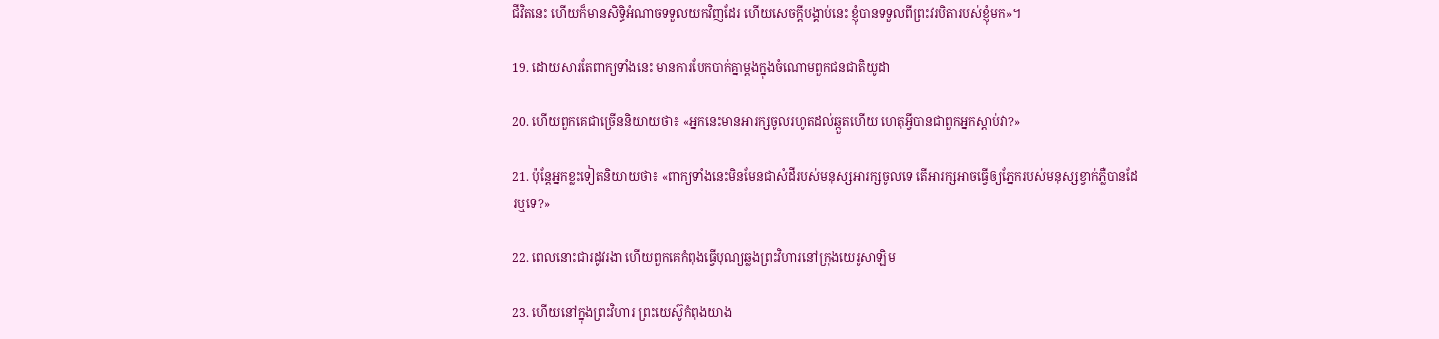ជីវិតនេះ ហើយក៏មានសិទ្ធិអំណាចទទួលយកវិញដែរ ហើយសេចក្ដីបង្គាប់នេះ ខ្ញុំបានទទួលពីព្រះវរបិតារបស់ខ្ញុំមក»។

19. ដោយសារតែពាក្យទាំងនេះ មានការបែកបាក់គ្នាម្ដងក្នុងចំណោមពួកជនជាតិយូដា

20. ហើយពួកគេជាច្រើននិយាយថា៖ «អ្នកនេះមានអារក្សចូលរហូតដល់ឆ្កួតហើយ ហេតុអ្វីបានជាពួកអ្នកស្តាប់វា?»

21. ប៉ុន្ដែអ្នកខ្លះទៀតនិយាយថា៖ «ពាក្យទាំងនេះមិនមែនជាសំដីរបស់មនុស្សអារក្សចូលទេ តើអារក្សអាចធ្វើឲ្យភ្នែករបស់មនុស្សខ្វាក់ភ្លឺបានដែរឬទេ?»

22. ពេលនោះជារដូវរងា ហើយពួកគេកំពុងធ្វើបុណ្យឆ្លងព្រះវិហារនៅក្រុងយេរូសាឡិម

23. ហើយនៅក្នុងព្រះវិហារ ព្រះយេស៊ូកំពុងយាង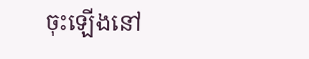ចុះឡើងនៅ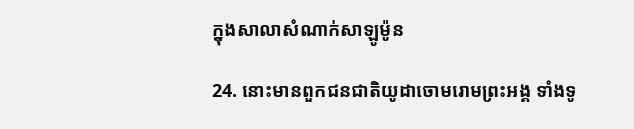ក្នុងសាលាសំណាក់សាឡូម៉ូន

24. នោះមានពួកជនជាតិយូដាចោមរោមព្រះអង្គ ទាំងទូ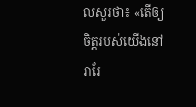លសួរថា៖ «តើឲ្យចិត្ដរបស់យើងនៅរារែ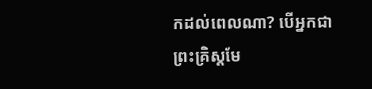កដល់ពេលណា? បើអ្នកជាព្រះគ្រិស្ដមែ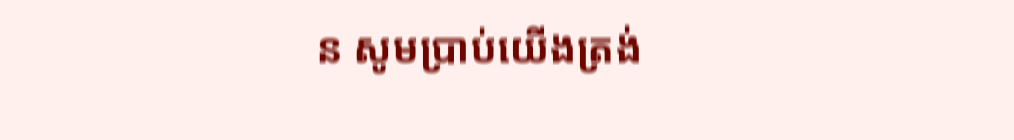ន សូមប្រាប់យើងត្រង់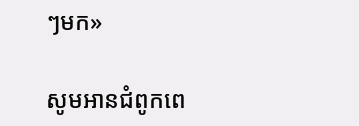ៗមក»

សូមអានជំពូកពេ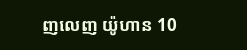ញលេញ យ៉ូហាន 10